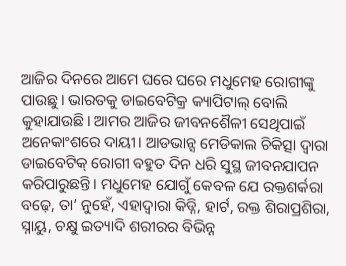ଆଜିର ଦିନରେ ଆମେ ଘରେ ଘରେ ମଧୁମେହ ରୋଗୀଙ୍କୁ ପାଉଛୁ। ଭାରତକୁ ଡାଇବେଟିକ୍ର କ୍ୟାପିଟାଲ୍ ବୋଲି କୁହାଯାଉଛି। ଆମର ଆଜିର ଜୀବନଶୈଳୀ ସେଥିପାଇଁ ଅନେକାଂଶରେ ଦାୟୀ। ଆଡଭାନ୍ସ ମେଡିକାଲ ଚିକିତ୍ସା ଦ୍ବାରା ଡାଇବେଟିକ୍ ରୋଗୀ ବହୁତ ଦିନ ଧରି ସୁସ୍ଥ ଜୀବନଯାପନ କରିପାରୁଛନ୍ତି। ମଧୁମେହ ଯୋଗୁଁ କେବଳ ଯେ ରକ୍ତଶର୍କରା ବଢ଼େ, ତା’ ନୁହେଁ, ଏହାଦ୍ବାରା କିଡ୍ନି, ହାର୍ଟ, ରକ୍ତ ଶିରାପ୍ରଶିରା, ସ୍ନାୟୁ, ଚକ୍ଷୁ ଇତ୍ୟାଦି ଶରୀରର ବିଭିନ୍ନ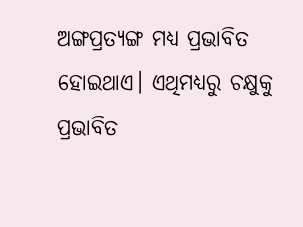ଅଙ୍ଗପ୍ରତ୍ୟଙ୍ଗ ମଧ୍ୟ ପ୍ରଭାବିତ ହୋଇଥାଏ। ଏଥିମଧ୍ୟରୁ ଚକ୍ଷୁକୁ ପ୍ରଭାବିତ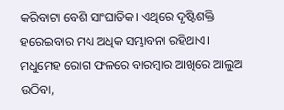କରିବାଟା ବେଶି ସାଂଘାତିକ। ଏଥିରେ ଦୃଷ୍ଟିଶକ୍ତି ହରେଇବାର ମଧ୍ୟ ଅଧିକ ସମ୍ଭାବନା ରହିଥାଏ। ମଧୁମେହ ରୋଗ ଫଳରେ ବାରମ୍ବାର ଆଖିରେ ଆଲୁଅ ଉଠିବା,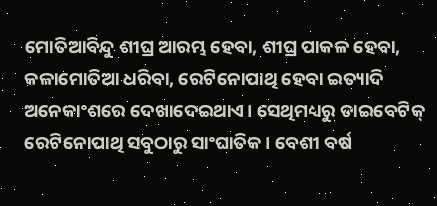ମୋତିଆବିନ୍ଦୁ ଶୀଘ୍ର ଆରମ୍ଭ ହେବା, ଶୀଘ୍ର ପାକଳ ହେବା, କଳାମୋତିଆ ଧରିବା, ରେଟିନୋପାଥି ହେବା ଇତ୍ୟାଦି ଅନେକାଂଶରେ ଦେଖାଦେଇଥାଏ। ସେଥିମଧ୍ୟରୁ ଡାଇବେଟିକ୍ ରେଟିନୋପାଥି ସବୁଠାରୁ ସାଂଘାତିକ। ବେଶୀ ବର୍ଷ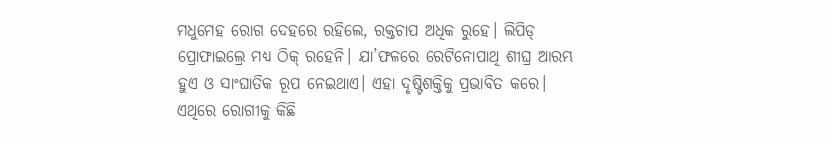ମଧୁମେହ ରୋଗ ଦେହରେ ରହିଲେ, ରକ୍ତଚାପ ଅଧିକ ରୁହେ। ଲିପିଡ୍ ପ୍ରୋଫାଇଲ୍ରେ ମଧ୍ୟ ଠିକ୍ ରହେନି। ଯା’ଫଳରେ ରେଟିନୋପାଥି ଶୀଘ୍ର ଆରମ୍ଭ ହୁଏ ଓ ସାଂଘାତିକ ରୂପ ନେଇଥାଏ। ଏହା ଦୃଷ୍ଟିଶକ୍ତିକୁ ପ୍ରଭାବିତ କରେ। ଏଥିରେ ରୋଗୀକୁ କିଛି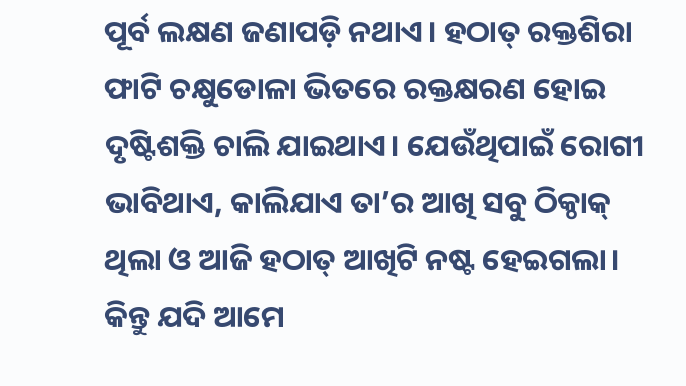ପୂର୍ବ ଲକ୍ଷଣ ଜଣାପଡ଼ି ନଥାଏ। ହଠାତ୍ ରକ୍ତଶିରା ଫାଟି ଚକ୍ଷୁଡୋଳା ଭିତରେ ରକ୍ତକ୍ଷରଣ ହୋଇ ଦୃଷ୍ଟିଶକ୍ତି ଚାଲି ଯାଇଥାଏ। ଯେଉଁଥିପାଇଁ ରୋଗୀ ଭାବିଥାଏ, କାଲିଯାଏ ତା’ର ଆଖି ସବୁ ଠିକ୍ଠାକ୍ ଥିଲା ଓ ଆଜି ହଠାତ୍ ଆଖିଟି ନଷ୍ଟ ହେଇଗଲା।
କିନ୍ତୁ ଯଦି ଆମେ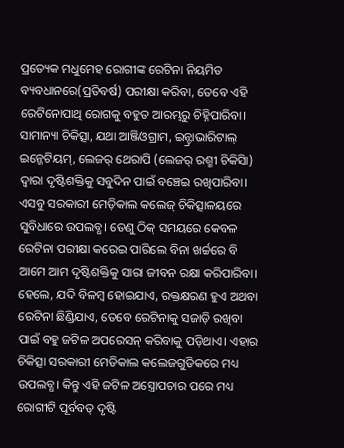ପ୍ରତ୍ୟେକ ମଧୁମେହ ରୋଗୀଙ୍କ ରେଟିନା ନିୟମିତ ବ୍ୟବଧାନରେ(ପ୍ରତିବର୍ଷ) ପରୀକ୍ଷା କରିବା, ତେବେ ଏହି ରେଟିନୋପାଥି ରୋଗକୁ ବହୁତ ଆରମ୍ଭରୁ ଚିହ୍ନିପାରିବା। ସାମାନ୍ୟା ଚିକିତ୍ସା, ଯଥା ଆଞ୍ଜିଓଗ୍ରାମ, ଇନ୍ଟ୍ରାଭାରିଟାଲ୍ ଇନ୍ଜେଟିୟମ୍, ଲେଜର୍ ଥେରାପି (ଲେଜର୍ ରଶ୍ମୀ ଚିକିସିା) ଦ୍ବାରା ଦୃଷ୍ଟିଶକ୍ତିକୁ ସବୁଦିନ ପାଇଁ ବଞ୍ଚେଇ ରଖିପାରିବା। ଏସବୁ ସରକାରୀ ମେଡ଼ିକାଲ କଲେଜ୍ ଚିକିତ୍ସାଳୟରେ ସୁବିଧାରେ ଉପଲବ୍ଧ। ତେଣୁ ଠିକ୍ ସମୟରେ କେବଳ ରେଟିନା ପରୀକ୍ଷା କରେଇ ପାରିଲେ ବିନା ଖର୍ଚ୍ଚରେ ବି ଆମେ ଆମ ଦୃଷ୍ଟିଶକ୍ତିକୁ ସାରା ଜୀବନ ରକ୍ଷା କରିପାରିବା। ହେଲେ, ଯଦି ବିଳମ୍ବ ହୋଇଯାଏ, ରକ୍ତକ୍ଷରଣ ହୁଏ ଅଥବା ରେଟିନା ଛିଣ୍ଡିଯାଏ, ତେବେ ରେଟିନାକୁ ସଜାଡ଼ି ରଖିବା ପାଇଁ ବହୁ ଜଟିଳ ଅପରେସନ୍ କରିବାକୁ ପଡ଼ିଥାଏ। ଏହାର ଚିକିତ୍ସା ସରକାରୀ ମେଡିକାଲ କଲେଜଗୁଡିକରେ ମଧ୍ୟ ଉପଲବ୍ଧ। କିନ୍ତୁ ଏହି ଜଟିଳ ଅସ୍ତ୍ରୋପଚାର ପରେ ମଧ୍ୟ ରୋଗୀଟି ପୂର୍ବବତ୍ ଦୃଷ୍ଟି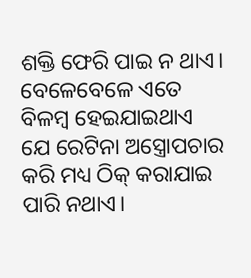ଶକ୍ତି ଫେରି ପାଇ ନ ଥାଏ। ବେଳେବେଳେ ଏତେ ବିଳମ୍ବ ହେଇଯାଇଥାଏ ଯେ ରେଟିନା ଅସ୍ତ୍ରୋପଚାର କରି ମଧ୍ୟ ଠିକ୍ କରାଯାଇ ପାରି ନଥାଏ।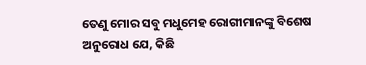ତେଣୁ ମୋର ସବୁ ମଧୁମେହ ରୋଗୀମାନଙ୍କୁ ବିଶେଷ ଅନୁରୋଧ ଯେ, କିଛି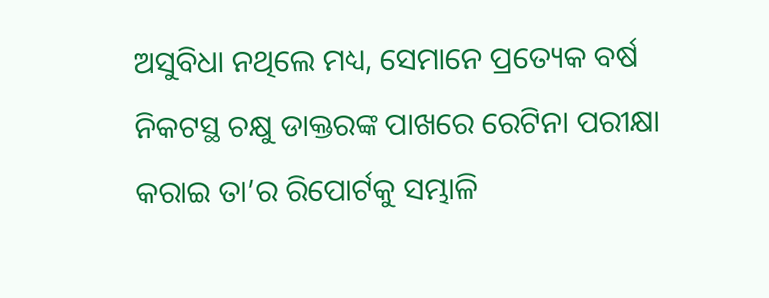ଅସୁବିଧା ନଥିଲେ ମଧ୍ୟ, ସେମାନେ ପ୍ରତ୍ୟେକ ବର୍ଷ ନିକଟସ୍ଥ ଚକ୍ଷୁ ଡାକ୍ତରଙ୍କ ପାଖରେ ରେଟିନା ପରୀକ୍ଷା କରାଇ ତା’ର ରିପୋର୍ଟକୁ ସମ୍ଭାଳି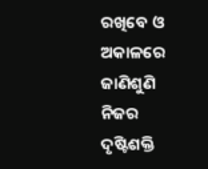ରଖିବେ ଓ ଅକାଳରେ ଜାଣିଶୁଣି ନିଜର ଦୃଷ୍ଟିଶକ୍ତି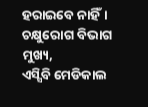ହରାଇବେ ନାହିଁ।
ଚକ୍ଷୁରୋଗ ବିଭାଗ ମୁଖ୍ୟ,
ଏସ୍ସିବି ମେଡିକାଲ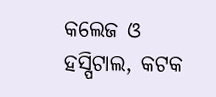କଲେଜ ଓ ହସ୍ପିଟାଲ, କଟକ